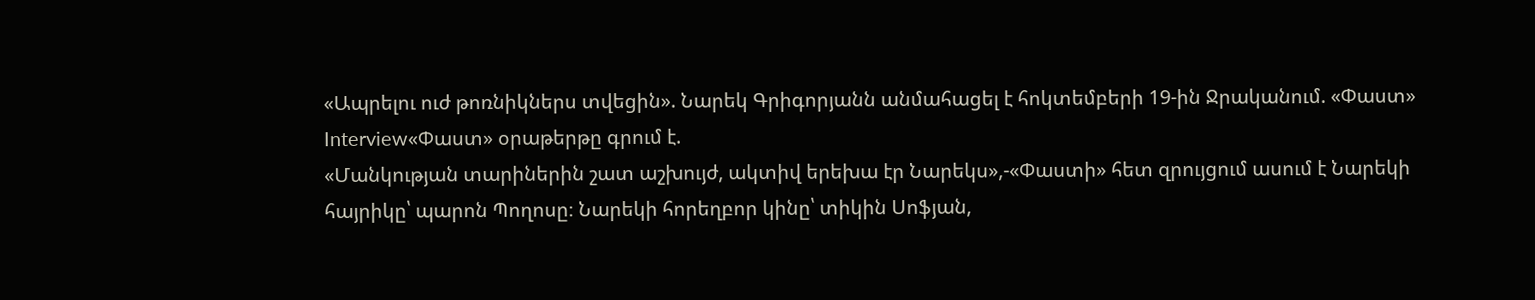«Ապրելու ուժ թոռնիկներս տվեցին». Նարեկ Գրիգորյանն անմահացել է հոկտեմբերի 19-ին Ջրականում. «Փաստ»
Interview«Փաստ» օրաթերթը գրում է.
«Մանկության տարիներին շատ աշխույժ, ակտիվ երեխա էր Նարեկս»,-«Փաստի» հետ զրույցում ասում է Նարեկի հայրիկը՝ պարոն Պողոսը։ Նարեկի հորեղբոր կինը՝ տիկին Սոֆյան,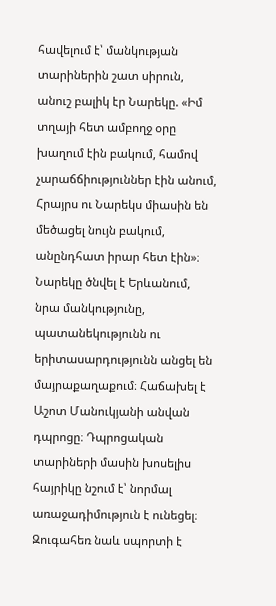հավելում է՝ մանկության տարիներին շատ սիրուն, անուշ բալիկ էր Նարեկը. «Իմ տղայի հետ ամբողջ օրը խաղում էին բակում, համով չարաճճիություններ էին անում, Հրայրս ու Նարեկս միասին են մեծացել նույն բակում, անընդհատ իրար հետ էին»։
Նարեկը ծնվել է Երևանում, նրա մանկությունը, պատանեկությունն ու երիտասարդությունն անցել են մայրաքաղաքում։ Հաճախել է Աշոտ Մանուկյանի անվան դպրոցը։ Դպրոցական տարիների մասին խոսելիս հայրիկը նշում է՝ նորմալ առաջադիմություն է ունեցել։ Զուգահեռ նաև սպորտի է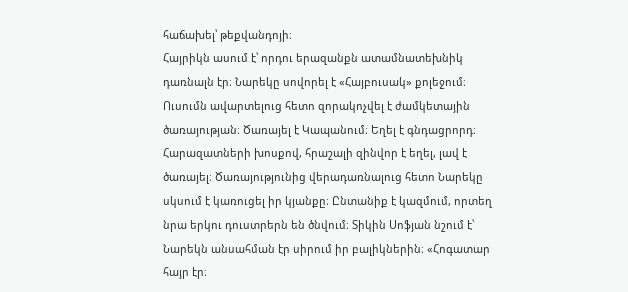հաճախել՝ թեքվանդոյի։
Հայրիկն ասում է՝ որդու երազանքն ատամնատեխնիկ դառնալն էր։ Նարեկը սովորել է «Հայբուսակ» քոլեջում։ Ուսումն ավարտելուց հետո զորակոչվել է ժամկետային ծառայության։ Ծառայել է Կապանում։ Եղել է գնդացրորդ։ Հարազատների խոսքով, հրաշալի զինվոր է եղել, լավ է ծառայել։ Ծառայությունից վերադառնալուց հետո Նարեկը սկսում է կառուցել իր կյանքը։ Ընտանիք է կազմում, որտեղ նրա երկու դուստրերն են ծնվում։ Տիկին Սոֆյան նշում է՝ Նարեկն անսահման էր սիրում իր բալիկներին։ «Հոգատար հայր էր։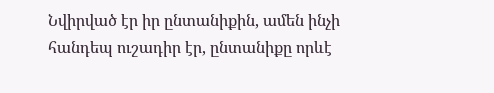Նվիրված էր իր ընտանիքին, ամեն ինչի հանդեպ ուշադիր էր, ընտանիքը որևէ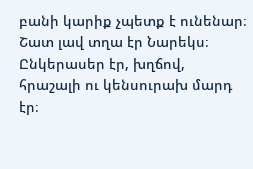բանի կարիք չպետք է ունենար։ Շատ լավ տղա էր Նարեկս։ Ընկերասեր էր, խղճով, հրաշալի ու կենսուրախ մարդ էր։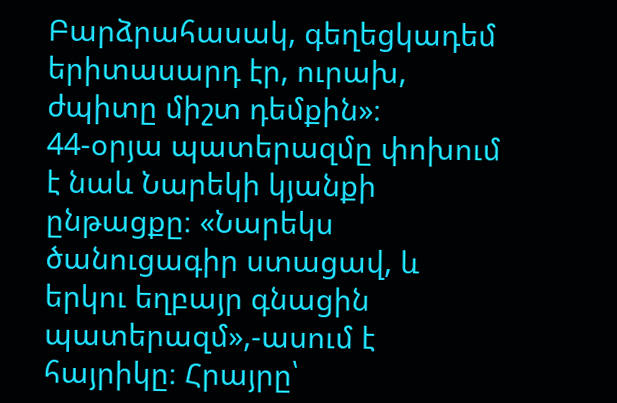Բարձրահասակ, գեղեցկադեմ երիտասարդ էր, ուրախ, ժպիտը միշտ դեմքին»։
44-օրյա պատերազմը փոխում է նաև Նարեկի կյանքի ընթացքը։ «Նարեկս ծանուցագիր ստացավ, և երկու եղբայր գնացին պատերազմ»,-ասում է հայրիկը։ Հրայրը՝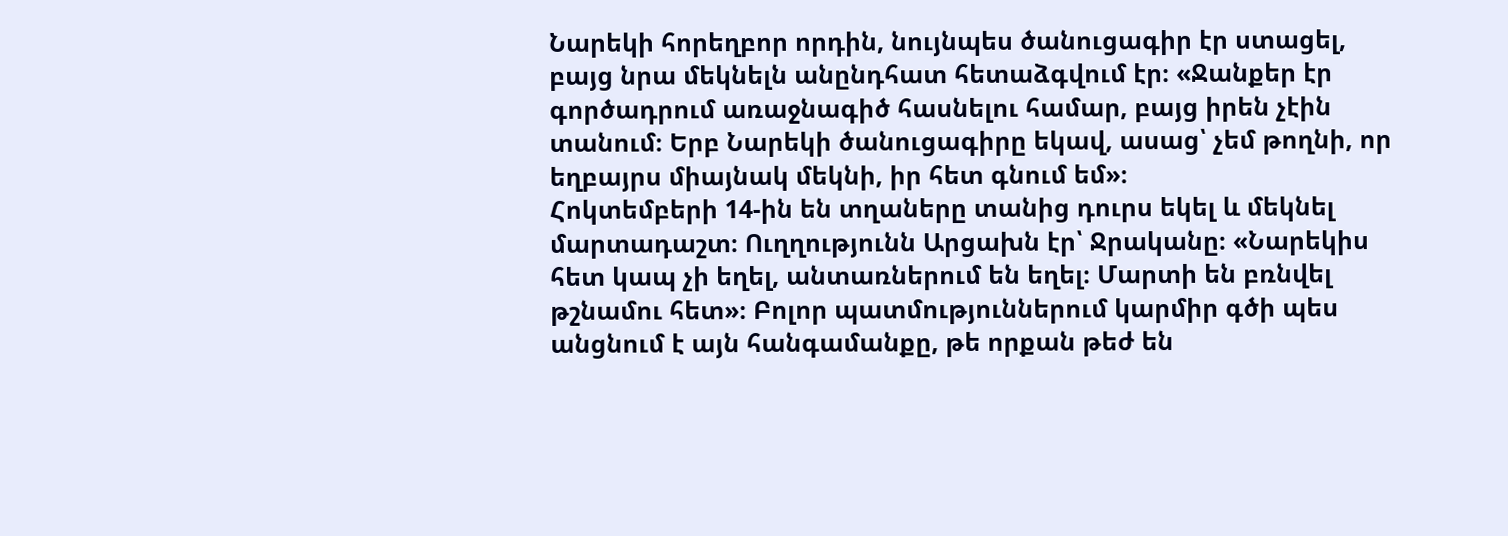Նարեկի հորեղբոր որդին, նույնպես ծանուցագիր էր ստացել, բայց նրա մեկնելն անընդհատ հետաձգվում էր։ «Ջանքեր էր գործադրում առաջնագիծ հասնելու համար, բայց իրեն չէին տանում։ Երբ Նարեկի ծանուցագիրը եկավ, ասաց՝ չեմ թողնի, որ եղբայրս միայնակ մեկնի, իր հետ գնում եմ»։
Հոկտեմբերի 14-ին են տղաները տանից դուրս եկել և մեկնել մարտադաշտ։ Ուղղությունն Արցախն էր՝ Ջրականը։ «Նարեկիս հետ կապ չի եղել, անտառներում են եղել։ Մարտի են բռնվել թշնամու հետ»։ Բոլոր պատմություններում կարմիր գծի պես անցնում է այն հանգամանքը, թե որքան թեժ են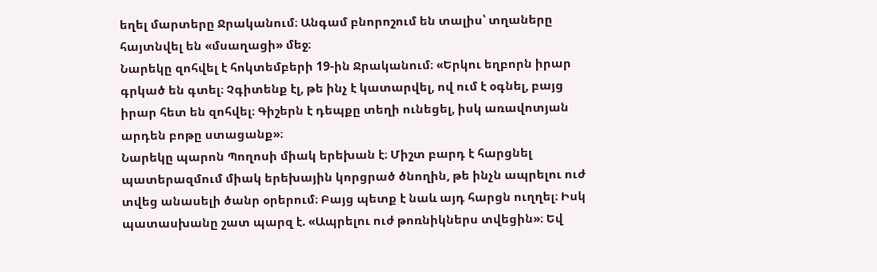եղել մարտերը Ջրականում։ Անգամ բնորոշում են տալիս՝ տղաները հայտնվել են «մսաղացի» մեջ։
Նարեկը զոհվել է հոկտեմբերի 19-ին Ջրականում։ «Երկու եղբորն իրար գրկած են գտել։ Չգիտենք էլ, թե ինչ է կատարվել, ով ում է օգնել, բայց իրար հետ են զոհվել։ Գիշերն է դեպքը տեղի ունեցել, իսկ առավոտյան արդեն բոթը ստացանք»։
Նարեկը պարոն Պողոսի միակ երեխան է։ Միշտ բարդ է հարցնել պատերազմում միակ երեխային կորցրած ծնողին, թե ինչն ապրելու ուժ տվեց անասելի ծանր օրերում։ Բայց պետք է նաև այդ հարցն ուղղել։ Իսկ պատասխանը շատ պարզ է. «Ապրելու ուժ թոռնիկներս տվեցին»։ Եվ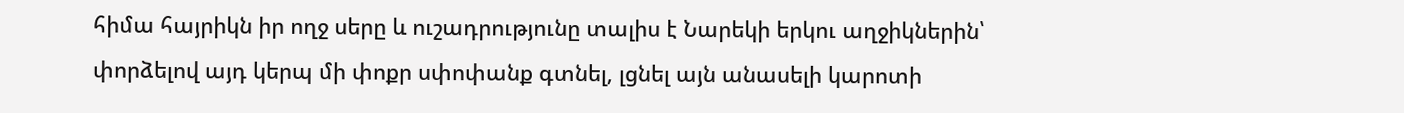հիմա հայրիկն իր ողջ սերը և ուշադրությունը տալիս է Նարեկի երկու աղջիկներին՝ փորձելով այդ կերպ մի փոքր սփոփանք գտնել, լցնել այն անասելի կարոտի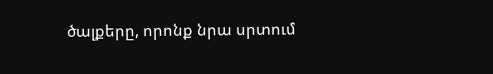ծալքերը, որոնք նրա սրտում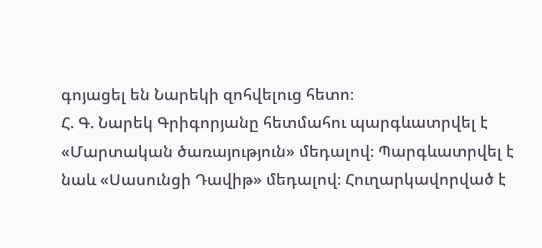գոյացել են Նարեկի զոհվելուց հետո։
Հ. Գ. Նարեկ Գրիգորյանը հետմահու պարգևատրվել է «Մարտական ծառայություն» մեդալով։ Պարգևատրվել է նաև «Սասունցի Դավիթ» մեդալով։ Հուղարկավորված է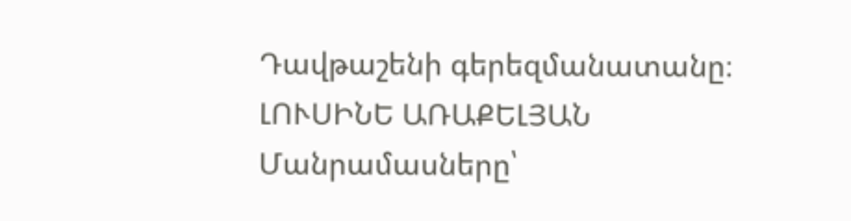Դավթաշենի գերեզմանատանը։
ԼՈՒՍԻՆԵ ԱՌԱՔԵԼՅԱՆ
Մանրամասները՝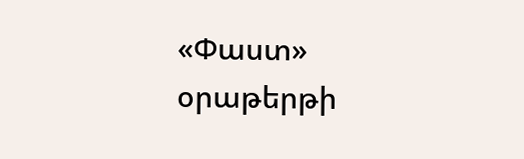«Փաստ» օրաթերթի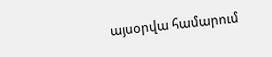այսօրվա համարում